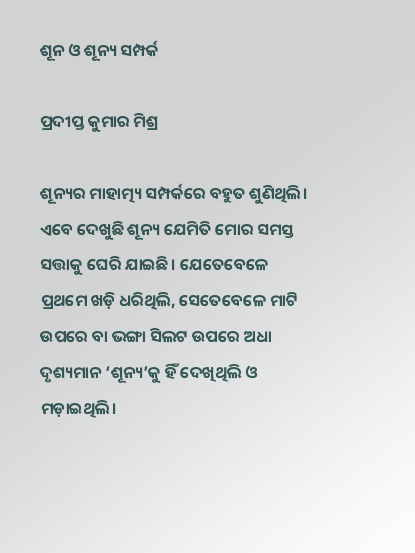ଶୂନ ଓ ଶୂନ୍ୟ ସମ୍ପର୍କ

ପ୍ରଦୀପ୍ତ କୁମାର ମିଶ୍ର

ଶୂନ୍ୟର ମାହାତ୍ମ୍ୟ ସମ୍ପର୍କରେ ବହୁତ ଶୁଣିଥିଲି। ଏବେ ଦେଖୁଛି ଶୂନ୍ୟ ଯେମିତି ମୋର ସମସ୍ତ ସତ୍ତାକୁ ଘେରି ଯାଇଛି। ଯେତେବେଳେ ପ୍ରଥମେ ଖଡ଼ି ଧରିଥିଲି, ସେତେବେଳେ ମାଟି ଉପରେ ବା ଭଙ୍ଗା ସିଲଟ ଉପରେ ଅଧା ଦୃଶ୍ୟମାନ ‘ଶୂନ୍ୟ’କୁ ହିଁ ଦେଖିଥିଲି ଓ ମଡ଼ାଇଥିଲି।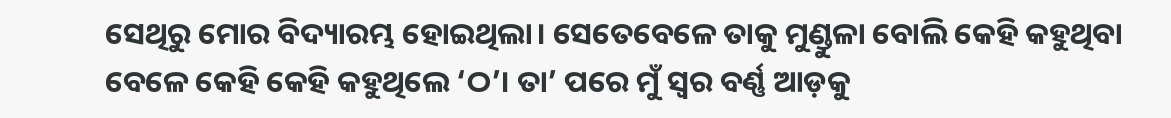ସେଥିରୁ ମୋର ବିଦ୍ୟାରମ୍ଭ ହୋଇଥିଲା। ସେତେବେଳେ ତାକୁ ମୁଣ୍ଡୁଳା ବୋଲି କେହି କହୁଥିବା ବେଳେ କେହି କେହି କହୁଥିଲେ ‘ଠ’। ତା’ ପରେ ମୁଁ ସ୍ବର ବର୍ଣ୍ଣ ଆଡ଼କୁ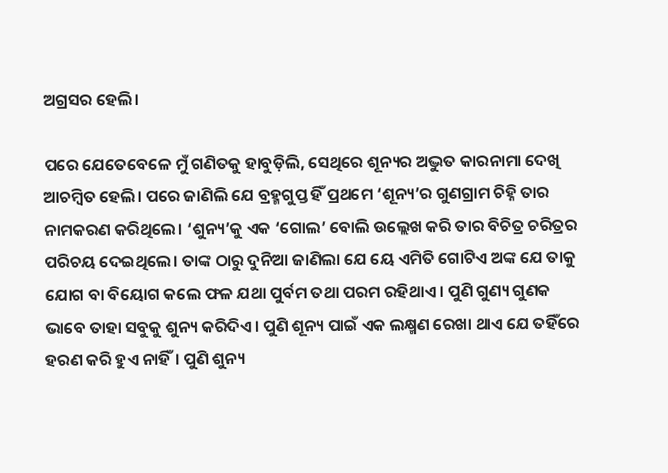ଅଗ୍ରସର ହେଲି।

ପରେ ଯେତେବେଳେ ମୁଁ ଗଣିତକୁ ହାବୁଡ଼ିଲି, ସେଥିରେ ଶୂନ୍ୟର ଅଦ୍ଭୁତ କାରନାମା ଦେଖି ଆଚମ୍ବିତ ହେଲି। ପରେ ଜାଣିଲି ଯେ ବ୍ରହ୍ମଗୁପ୍ତ ହିଁ ପ୍ରଥମେ ‘ଶୂନ୍ୟ’ର ଗୁଣଗ୍ରାମ ଚିହ୍ନି ତାର ନାମକରଣ କରିଥିଲେ। ‘ଶୁନ୍ୟ’କୁ ଏକ ‘ଗୋଲ’ ବୋଲି ଉଲ୍ଲେଖ କରି ତାର ବିଚିତ୍ର ଚରିତ୍ରର ପରିଚୟ ଦେଇଥିଲେ। ତାଙ୍କ ଠାରୁ ଦୁନିଆ ଜାଣିଲା ଯେ ୟେ ଏମିତି ଗୋଟିଏ ଅଙ୍କ ଯେ ତାକୁ ଯୋଗ ବା ବିୟୋଗ କଲେ ଫଳ ଯଥା ପୁର୍ବମ ତଥା ପରମ ରହିଥାଏ। ପୁଣି ଗୁଣ୍ୟ ଗୁଣକ ଭାବେ ତାହା ସବୁକୁ ଶୁନ୍ୟ କରିଦିଏ। ପୁଣି ଶୂନ୍ୟ ପାଇଁ ଏକ ଲକ୍ଷ୍ମଣ ରେଖା ଥାଏ ଯେ ତହିଁ‌ରେ ହରଣ କରି ହୁଏ ନାହିଁ। ପୁଣି ଶୁନ୍ୟ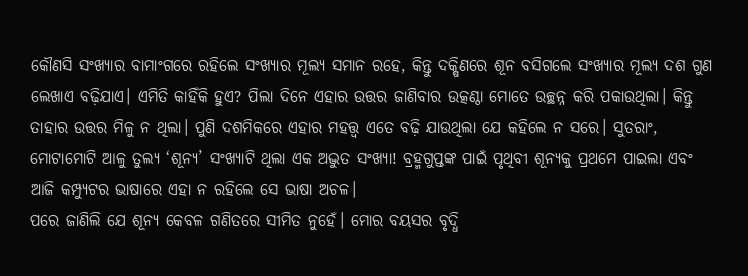କୌଣସି ସଂଖ୍ୟାର ବାମାଂଗରେ ରହିଲେ ସଂଖ୍ୟାର ମୂଲ୍ୟ ସମାନ ରହେ, କିନ୍ତୁ ଦକ୍ଷିଣରେ ଶୂନ ବସିଗଲେ ସଂଖ୍ୟାର ମୂଲ୍ୟ ଦଶ ଗୁଣ ଲେଖାଏ ବଢ଼ିଯାଏ। ଏମିତି କାହିଁକି ହୁଏ? ପିଲା ଦିନେ ଏହାର ଉତ୍ତର ଜାଣିବାର ଉତ୍କଣ୍ଠା ମୋତେ ଉଚ୍ଛନ୍ନ କରି ପକାଉଥିଲା। କିନ୍ତୁ ତାହାର ଉତ୍ତର ମିଳୁ ନ ଥିଲା। ପୁଣି ଦଶମିକରେ ଏହାର ମହତ୍ତ୍ୱ ଏତେ ବଢ଼ି ଯାଉଥିଲା ଯେ କହିଲେ ନ ସରେ। ସୁତରାଂ, ମୋଟାମୋଟି ଆଳୁ ତୁଲ୍ୟ ‘ଶୂନ୍ୟ’ ସଂଖ୍ୟାଟି ଥିଲା ଏକ ଅଦ୍ଭୁତ ସଂଖ୍ୟା! ବ୍ରହ୍ମଗୁପ୍ତଙ୍କ ପାଇଁ ପୃଥିବୀ ଶୂନ୍ୟକୁ ପ୍ରଥମେ ପାଇଲା ଏବଂ ଆଜି କମ୍ପ୍ୟୁଟର ଭାଷାରେ ଏହା ନ ରହିଲେ ସେ ଭାଷା ଅଚଳ।
ପରେ ଜାଣିଲି ଯେ ଶୂନ୍ୟ କେବଳ ଗଣିତରେ ସୀମିତ ନୁହେଁ। ମୋର ବୟସର ବୃଦ୍ଧି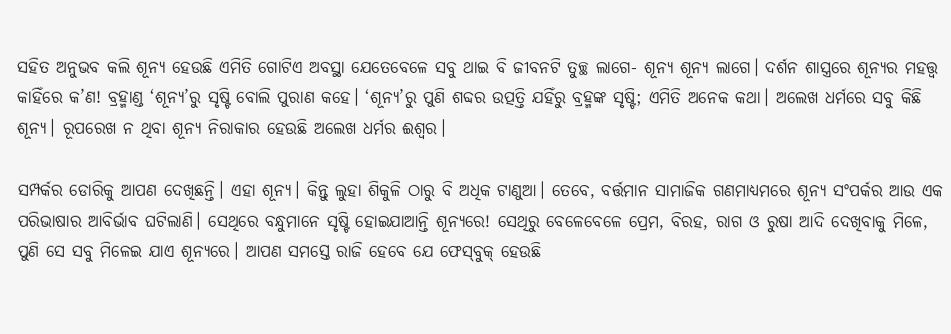ସହିତ ଅନୁଭବ କଲି ଶୂନ୍ୟ ହେଉଛି ଏମିତି ଗୋଟିଏ ଅବସ୍ଥା ଯେତେବେଳେ ସବୁ ଥାଇ ବି ଜୀବନଟି ତୁଚ୍ଛ ଲାଗେ- ଶୂନ୍ୟ ଶୂନ୍ୟ ଲାଗେ। ଦର୍ଶନ ଶାସ୍ତ୍ରରେ ଶୂନ୍ୟର ମହତ୍ତ୍ବ କାହିଁରେ କ’ଣ! ବ୍ରହ୍ମାଣ୍ଡ ‘ଶୂନ୍ୟ’ରୁ ସୃଷ୍ଟି ବୋଲି ପୁରାଣ କହେ। ‘ଶୂନ୍ୟ’ରୁ ପୁଣି ଶବ୍ଦର ଉତ୍ପତ୍ତି ଯହିଁରୁ ବ୍ରହ୍ମଙ୍କ ସୃଷ୍ଟି; ଏମିତି ଅନେକ କଥା। ଅଲେଖ ଧର୍ମରେ ସବୁ କିଛି ଶୂନ୍ୟ। ରୂପରେଖ ନ ଥିବା ଶୂନ୍ୟ ନିରାକାର ହେଉଛି ଅଲେଖ ଧର୍ମର ଈଶ୍ବର।

ସମ୍ପର୍କର ଡୋରିକୁ ଆପଣ ଦେଖିଛନ୍ତି। ଏହା ଶୂନ୍ୟ। କିନ୍ତୁ ଲୁହା ଶିକୁଳି ଠାରୁ ବି ଅଧିକ ଟାଣୁଆ। ତେବେ, ବର୍ତ୍ତମାନ ସାମାଜିକ ଗଣମାଧ୍ୟମରେ ଶୂନ୍ୟ ସଂପର୍କର ଆଉ ଏକ ପରିଭାଷାର ଆବିର୍ଭାବ ଘଟିଲାଣି। ସେଥିରେ ବନ୍ଧୁମାନେ ସୃଷ୍ଟି ହୋଇଯାଆନ୍ତି ଶୂନ୍ୟରେ! ସେଥିରୁ ବେଳେବେଳେ ପ୍ରେମ, ବିରହ, ରାଗ ଓ ରୁଷା ଆଦି ଦେଖିବାକୁ ମିଳେ, ପୁଣି ସେ ସବୁ ମିଳେଇ ଯାଏ ଶୂନ୍ୟରେ। ଆପଣ ସମସ୍ତେ ରାଜି ହେବେ ଯେ ଫେସ୍‌ବୁକ୍‌ ହେଉଛି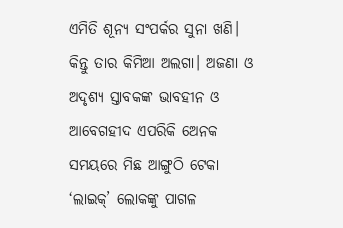ଏମିତି ଶୂନ୍ୟ ସଂପର୍କର ସୁନା ଖଣି। କିନ୍ତୁ ତାର କିମିଆ ଅଲଗା। ଅଜଣା ଓ ଅଦୃଶ୍ୟ ସ୍ତାବକଙ୍କ ଭାବହୀନ ଓ ଆବେଗହୀଦ ଏପରିକି ଅ‌େନକ ସମୟରେ ମିଛ ଆଙ୍ଗୁଠି ଟେକା ‘ଲାଇକ୍‌’ ଲୋକଙ୍କୁ ପାଗଳ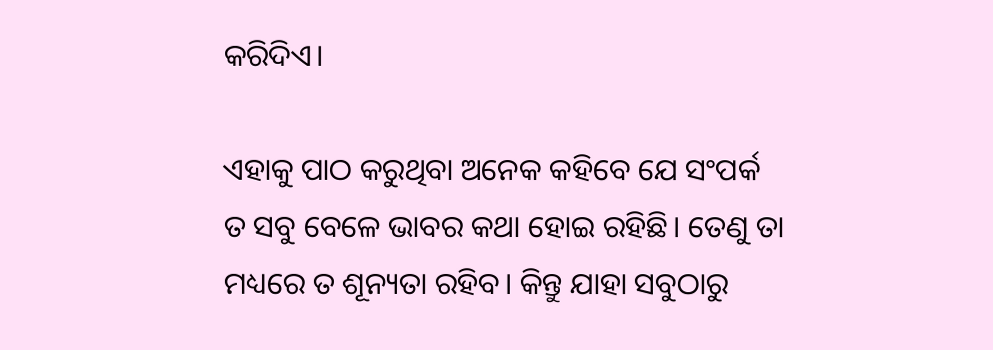କରିଦିଏ।

ଏହାକୁ ପାଠ କରୁଥିବା ଅନେକ କହିବେ ଯେ ସଂପର୍କ ତ ସବୁ ବେଳେ ଭାବର କଥା ହୋଇ ରହିଛି। ତେଣୁ ତା ମଧ୍ୟରେ ତ ଶୂନ୍ୟତା ରହିବ। କିନ୍ତୁ ଯାହା ସବୁଠାରୁ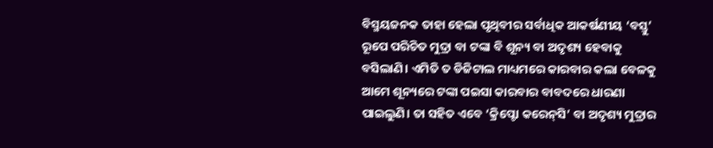ବିସ୍ମୟଜନକ ତାହା ହେଲା ପୃଥିବୀର ସର୍ବାଧିକ ଆକର୍ଷଣୀୟ ‘ବସ୍ତୁ’ ରୂପେ ପରିଚିତ ମୁଦ୍ରା ବା ଟଙ୍କା ବି ଶୂନ୍ୟ ବା ଅଦୃଶ୍ୟ ହେବାକୁ ବସିଲାଣି। ଏମିତି ତ ଡିଜିଟାଲ ମାଧ୍ୟମରେ କାରବାର କଲା ବେଳକୁ ଆମେ ଶୂନ୍ୟରେ ଟଙ୍କା ପଇସା କାରବାର ବାବଦରେ ଧାରଣା ପାଇଲୁଣି। ତା ସହିତ ଏବେ ‘କ୍ରିପ୍ଟୋ କରେନ୍‌ସି’ ବା ଅଦୃଶ୍ୟ ମୁଦ୍ରାର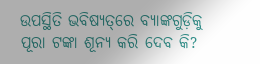ଉପସ୍ଥିତି ଭବିଷ୍ୟତ୍‌ରେ ବ୍ୟାଙ୍କଗୁଡ଼ିକୁ ପୂରା ଟଙ୍କା ଶୂନ୍ୟ କରି ଦେବ କି?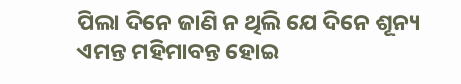ପିଲା ଦିନେ ଜାଣି ନ ଥିଲି ଯେ ଦିନେ ଶୂନ୍ୟ ଏମନ୍ତ ମହିମାବନ୍ତ ହୋଇ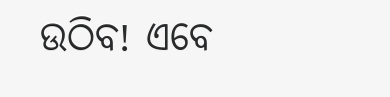ଉଠିବ! ଏବେ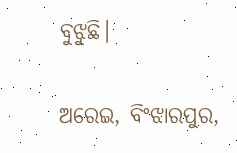ବୁଝୁଛି।

ଅରେଇ, ବିଂଝାରପୁର,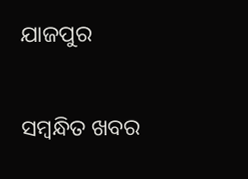ଯାଜପୁର

ସମ୍ବନ୍ଧିତ ଖବର